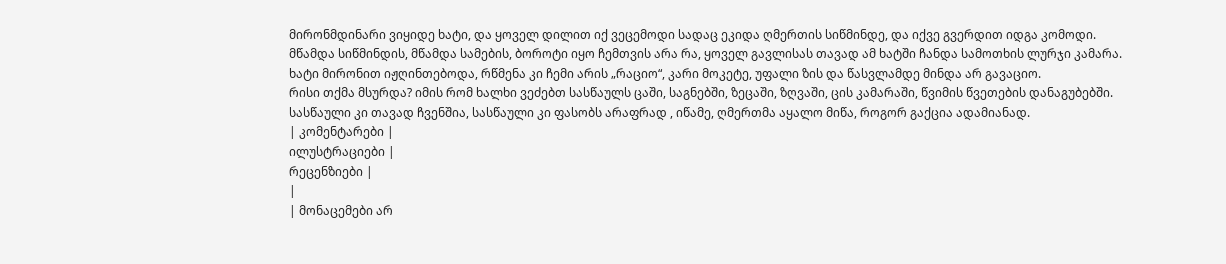მირონმდინარი ვიყიდე ხატი, და ყოველ დილით იქ ვეცემოდი სადაც ეკიდა ღმერთის სიწმინდე, და იქვე გვერდით იდგა კომოდი.
მწამდა სიწმინდის, მწამდა სამების, ბოროტი იყო ჩემთვის არა რა, ყოველ გავლისას თავად ამ ხატში ჩანდა სამოთხის ლურჯი კამარა.
ხატი მირონით იჟღინთებოდა, რწმენა კი ჩემი არის „რაციო“, კარი მოკეტე, უფალი ზის და წასვლამდე მინდა არ გავაციო.
რისი თქმა მსურდა? იმის რომ ხალხი ვეძებთ სასწაულს ცაში, საგნებში, ზეცაში, ზღვაში, ცის კამარაში, წვიმის წვეთების დანაგუბებში.
სასწაული კი თავად ჩვენშია, სასწაული კი ფასობს არაფრად , იწამე, ღმერთმა აყალო მიწა, როგორ გაქცია ადამიანად.
| კომენტარები |
ილუსტრაციები |
რეცენზიები |
|
| მონაცემები არ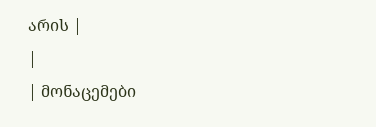არის |
|
| მონაცემები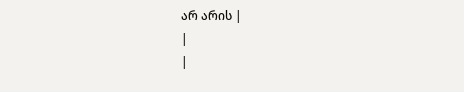არ არის |
|
|